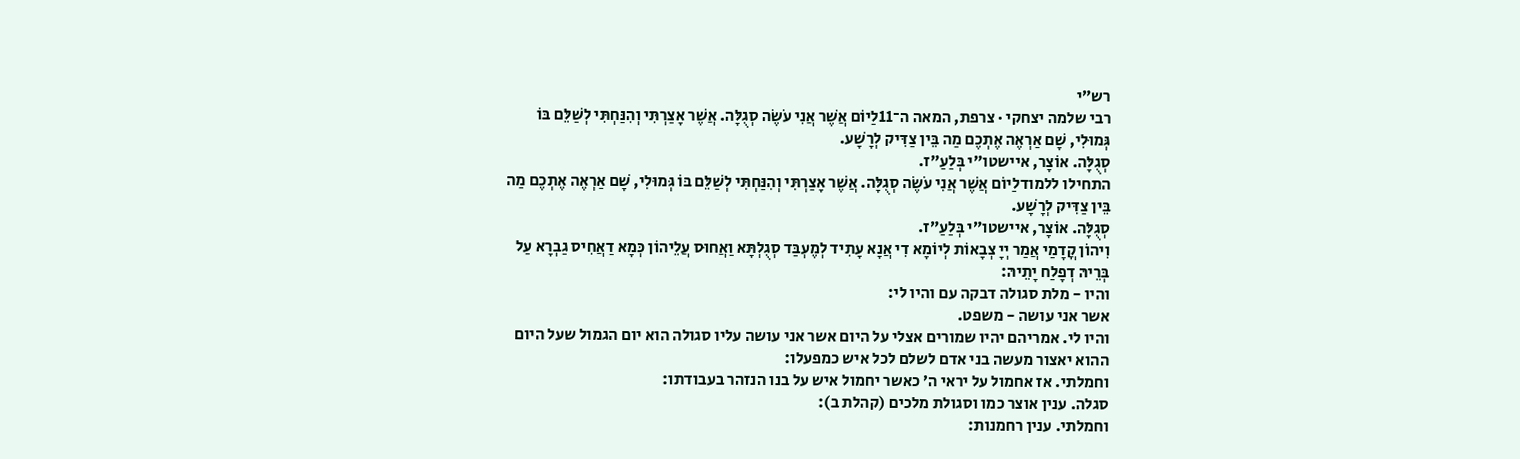רש״י
רבי שלמה יצחקי · צרפת, המאה ה־11לַיוֹם אֲשֶׁר אֲנִי עֹשֶׂה סְגֻלָּה. אֲשֶׁר אָצַרְתִּי וְהִנַּחְתִּי לְשַׁלֵּם בּוֹ גְּמוּלִי, שָׁם אַרְאֶה אֶתְכֶם מַה בֵּין צַדִּיק לְרָשָׁע.
סְגֻלָּה. אוֹצָר, איישטו״י בְּלַעַ״ז.
התחילו ללמודלַיוֹם אֲשֶׁר אֲנִי עֹשֶׂה סְגֻלָּה. אֲשֶׁר אָצַרְתִּי וְהִנַּחְתִּי לְשַׁלֵּם בּוֹ גְּמוּלִי, שָׁם אַרְאֶה אֶתְכֶם מַה בֵּין צַדִּיק לְרָשָׁע.
סְגֻלָּה. אוֹצָר, איישטו״י בְּלַעַ״ז.
וִיהוֹן קֳדָמַי אֲמַר יְיָ צְבָאוֹת לְיוֹמָא דִי אֲנָא עָתִיד לְמֶעְבַּד סְגֻלְתָּא וַאֲחוּס עֲלֵיהוֹן כְּמָא דַאֲחִיס גַבְרָא עַל בְּרֵיהּ דְפָלַח יָתֵיהּ:
והיו - מלת סגולה דבקה עם והיו לי:
אשר אני עושה - משפט.
והיו לי. אמריהם יהיו שמורים אצלי על היום אשר אני עושה עליו סגולה הוא יום הגמול שעל היום ההוא יאצור מעשה בני אדם לשלם לכל איש כמפעלו:
וחמלתי. אז אחמול על יראי ה׳ כאשר יחמול איש על בנו הנזהר בעבודתו:
סגלה. ענין אוצר כמו וסגולת מלכים (קהלת ב):
וחמלתי. ענין רחמנות: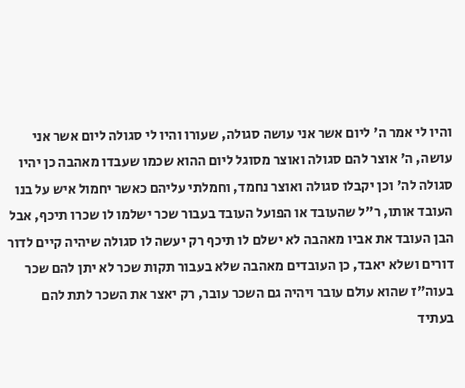והיו לי אמר ה' ליום אשר אני עושה סגולה, שעורו והיו לי סגולה ליום אשר אני עושה, ה' אוצר להם סגולה ואוצר מסוגל ליום ההוא שכמו שעבדו מאהבה כן יהיו סגולה לה' וכן יקבלו סגולה ואוצר נחמד, וחמלתי עליהם כאשר יחמול איש על בנו העובד אותו, ר"ל שהעובד או הפועל העובד בעבור שכר ישלמו לו שכרו תיכף, אבל הבן העובד את אביו מאהבה לא ישלם לו תיכף רק יעשה לו סגולה שיהיה קיים לדור דורים ושלא יאבד, כן העובדים מאהבה שלא בעבור תקות שכר לא יתן להם שכר בעוה"ז שהוא עולם עובר ויהיה גם השכר עובר, רק יאצר את השכר לתת להם בעתיד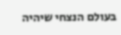בעולם הנצחי שיהיה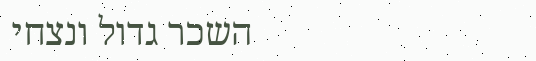השכר גדול ונצחי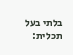בלתי בעל תכלית: